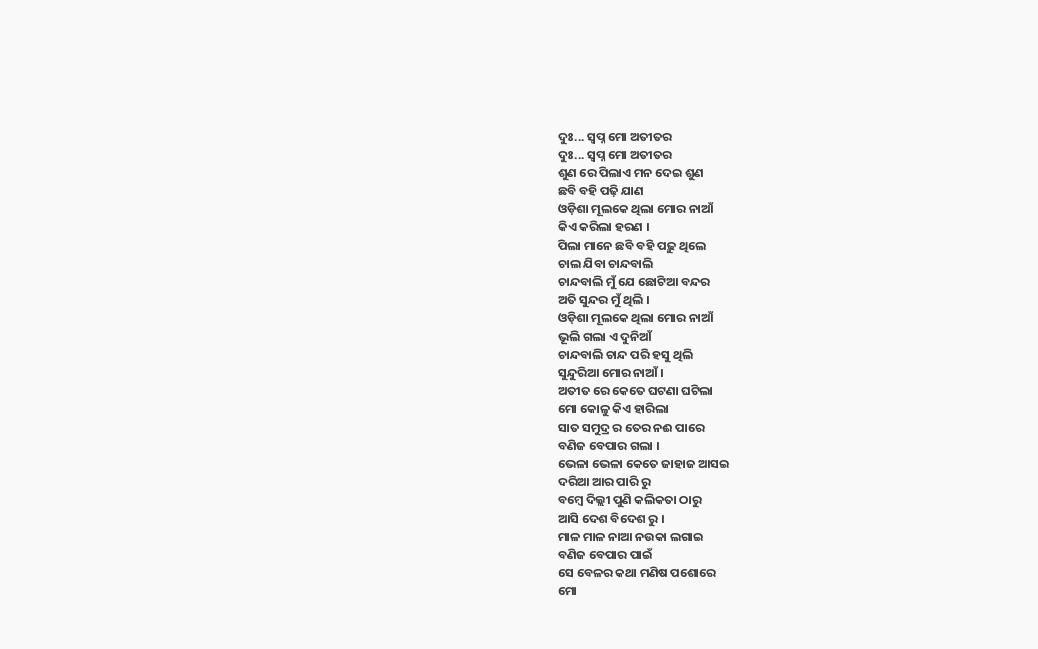ଦୁଃ... ସ୍ୱପ୍ନ ମୋ ଅତୀତର
ଦୁଃ... ସ୍ୱପ୍ନ ମୋ ଅତୀତର
ଶୁଣ ରେ ପିଲାଏ ମନ ଦେଇ ଶୁଣ
ଛବି ବହି ପଢ଼ି ଯାଣ
ଓଡ଼ିଶା ମୂଲକେ ଥିଲା ମୋର ନାଆଁ
କିଏ କରିଲା ହରଣ ।
ପିଲା ମାନେ ଛବି ବହି ପଢ଼ୁ ଥିଲେ
ଚାଲ ଯିବା ଚାନ୍ଦବାଲି
ଚାନ୍ଦବାଲି ମୁଁ ଯେ ଛୋଟିଆ ବନ୍ଦର
ଅତି ସୁନ୍ଦର ମୁଁ ଥିଲି ।
ଓଡ଼ିଶା ମୂଲକେ ଥିଲା ମୋର ନାଆଁ
ଭୂଲି ଗଲା ଏ ଦୁନିଆଁ
ଚାନ୍ଦବାଲି ଚାନ୍ଦ ପରି ହସୁ ଥିଲି
ସୁନ୍ଦୁରିଆ ମୋର ନାଆଁ ।
ଅତୀତ ରେ କେତେ ଘଟଣା ଘଟିଲା
ମୋ କୋଳୁ କିଏ ହାରିଲା
ସାତ ସମୁଦ୍ର ର ତେର ନଈ ପାରେ
ବଣିଜ ବେପାର ଗଲା ।
ଭେଳା ଭେଳା କେତେ ଜାହାଜ ଆସଇ
ଦରିଆ ଆର ପାରି ରୁ
ବମ୍ବେ ଦିଲ୍ଲୀ ପୁଣି କଲିକତା ଠାରୁ
ଆସି ଦେଶ ବିଦେଶ ରୁ ।
ମାଳ ମାଳ ନାଆ ନଉକା ଲଗାଇ
ବଣିଜ ବେପାର ପାଇଁ
ସେ ବେଳର କଥା ମଣିଷ ପଶୋରେ
ମୋ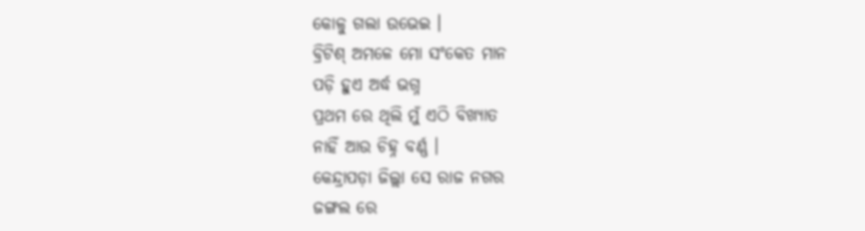କୋଳୁ ଗଲା ଉଭେଇ ।
ବ୍ରିଟିଶ୍ ଅମଳେ ମୋ ସଂକେତ ମାନ
ପଡ଼ି ହୁଏ ଅର୍ଦ୍ଧ ଭଗ୍ନ
ପ୍ରଥମ ରେ ଥିଲି ମୁଁ ଏଠି ବିଖ୍ୟାତ
ନାହିଁ ଆଉ ଚିହ୍ନ ବର୍ଣ୍ଣ ।
କେନ୍ଦ୍ରାପଡ଼ା ଜିଲ୍ଲା ସେ ରାଜ ନଗର
ଜଙ୍ଗଲ ରେ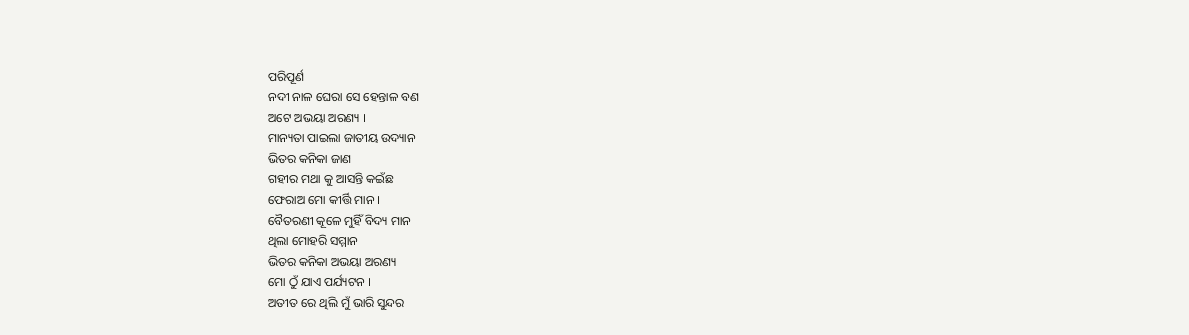ପରିପୂର୍ଣ
ନଦୀ ନାଳ ଘେରା ସେ ହେନ୍ତାଳ ବଣ
ଅଟେ ଅଭୟା ଅରଣ୍ୟ ।
ମାନ୍ୟତା ପାଇଲା ଜାତୀୟ ଉଦ୍ୟାନ
ଭିତର କନିକା ଜାଣ
ଗହୀର ମଥା କୁ ଆସନ୍ତି କଇଁଛ
ଫେରାଅ ମୋ କୀର୍ତ୍ତି ମାନ ।
ବୈତରଣୀ କୂଳେ ମୁହିଁ ବିଦ୍ୟ ମାନ
ଥିଲା ମୋହରି ସମ୍ମାନ
ଭିତର କନିକା ଅଭୟା ଅରଣ୍ୟ
ମୋ ଠୁଁ ଯାଏ ପର୍ଯ୍ୟଟନ ।
ଅତୀତ ରେ ଥିଲି ମୁଁ ଭାରି ସୁନ୍ଦର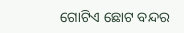ଗୋଟିଏ ଛୋଟ ବନ୍ଦର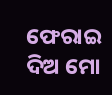ଫେରାଇ ଦିଅ ମୋ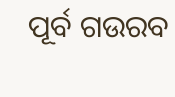ପୂର୍ବ ଗଉରବ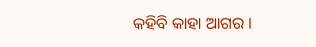କହିବି କାହା ଆଗର ।